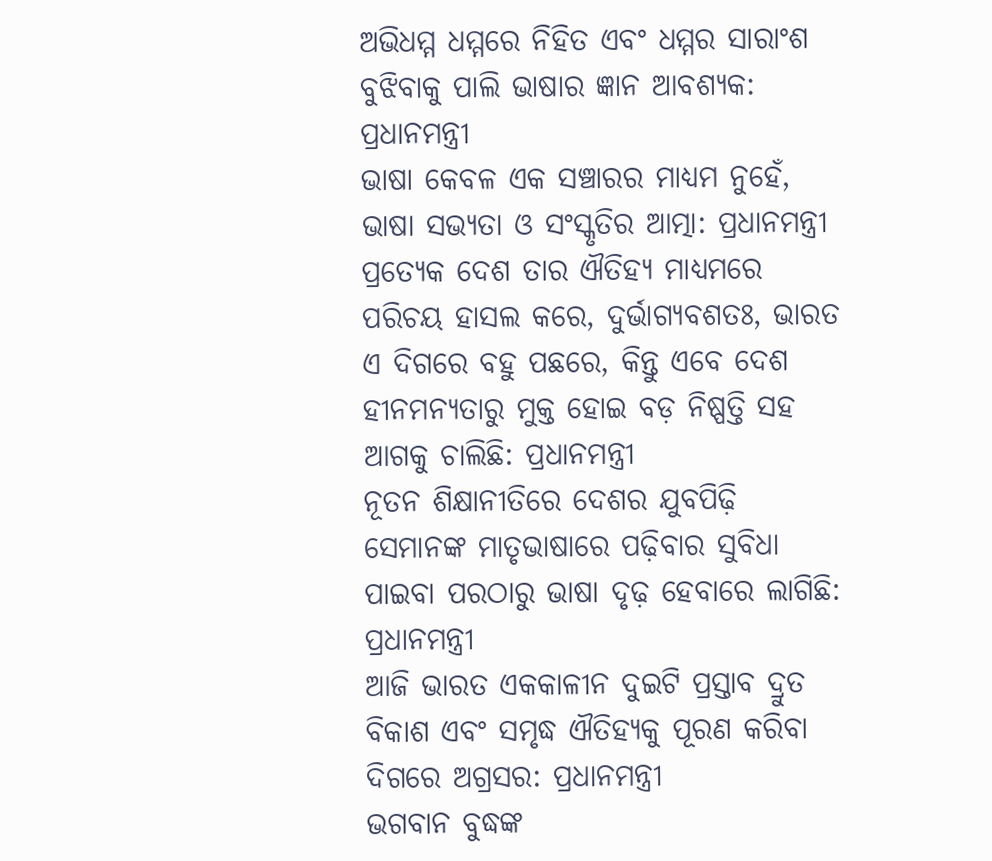ଅଭିଧମ୍ମ ଧମ୍ମରେ ନିହିତ ଏବଂ ଧମ୍ମର ସାରାଂଶ ବୁଝିବାକୁ ପାଲି ଭାଷାର ଜ୍ଞାନ ଆବଶ୍ୟକ: ପ୍ରଧାନମନ୍ତ୍ରୀ
ଭାଷା କେବଳ ଏକ ସଞ୍ଚାରର ମାଧ୍ୟମ ନୁହେଁ, ଭାଷା ସଭ୍ୟତା ଓ ସଂସ୍କୃତିର ଆତ୍ମା: ପ୍ରଧାନମନ୍ତ୍ରୀ
ପ୍ରତ୍ୟେକ ଦେଶ ତାର ଐତିହ୍ୟ ମାଧ୍ୟମରେ ପରିଚୟ ହାସଲ କରେ, ଦୁର୍ଭାଗ୍ୟବଶତଃ, ଭାରତ ଏ ଦିଗରେ ବହୁ ପଛରେ, କିନ୍ତୁ ଏବେ ଦେଶ ହୀନମନ୍ୟତାରୁ ମୁକ୍ତ ହୋଇ ବଡ଼ ନିଷ୍ପତ୍ତି ସହ ଆଗକୁ ଚାଲିଛି: ପ୍ରଧାନମନ୍ତ୍ରୀ
ନୂତନ ଶିକ୍ଷାନୀତିରେ ଦେଶର ଯୁବପିଢ଼ି ସେମାନଙ୍କ ମାତୃଭାଷାରେ ପଢ଼ିବାର ସୁବିଧା ପାଇବା ପରଠାରୁ ଭାଷା ଦୃଢ଼ ହେବାରେ ଲାଗିଛି: ପ୍ରଧାନମନ୍ତ୍ରୀ
ଆଜି ଭାରତ ଏକକାଳୀନ ଦୁଇଟି ପ୍ରସ୍ତାବ ଦ୍ରୁତ ବିକାଶ ଏବଂ ସମୃଦ୍ଧ ଐତିହ୍ୟକୁ ପୂରଣ କରିବା ଦିଗରେ ଅଗ୍ରସର: ପ୍ରଧାନମନ୍ତ୍ରୀ
ଭଗବାନ ବୁଦ୍ଧଙ୍କ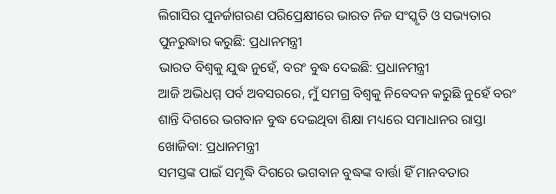ଲିଗାସିର ପୁନର୍ଜାଗରଣ ପରିପ୍ରେକ୍ଷୀରେ ଭାରତ ନିଜ ସଂସ୍କୃତି ଓ ସଭ୍ୟତାର ପୁନରୁଦ୍ଧାର କରୁଛି: ପ୍ରଧାନମନ୍ତ୍ରୀ
ଭାରତ ବିଶ୍ୱକୁ ଯୁଦ୍ଧ ନୁହେଁ, ବରଂ ବୁଦ୍ଧ ଦେଇଛି: ପ୍ରଧାନମନ୍ତ୍ରୀ
ଆଜି ଅଭିଧମ୍ମ ପର୍ବ ଅବସରରେ, ମୁଁ ସମଗ୍ର ବିଶ୍ୱକୁ ନିବେଦନ କରୁଛି ନୁହେଁ ବରଂ ଶାନ୍ତି ଦିଗରେ ଭଗବାନ ବୁଦ୍ଧ ଦେଇଥିବା ଶିକ୍ଷା ମଧ୍ୟରେ ସମାଧାନର ରାସ୍ତା ଖୋଜିବା: ପ୍ରଧାନମନ୍ତ୍ରୀ
ସମସ୍ତଙ୍କ ପାଇଁ ସମୃଦ୍ଧି ଦିଗରେ ଭଗବାନ ବୁଦ୍ଧଙ୍କ ବାର୍ତ୍ତା ହିଁ ମାନବତାର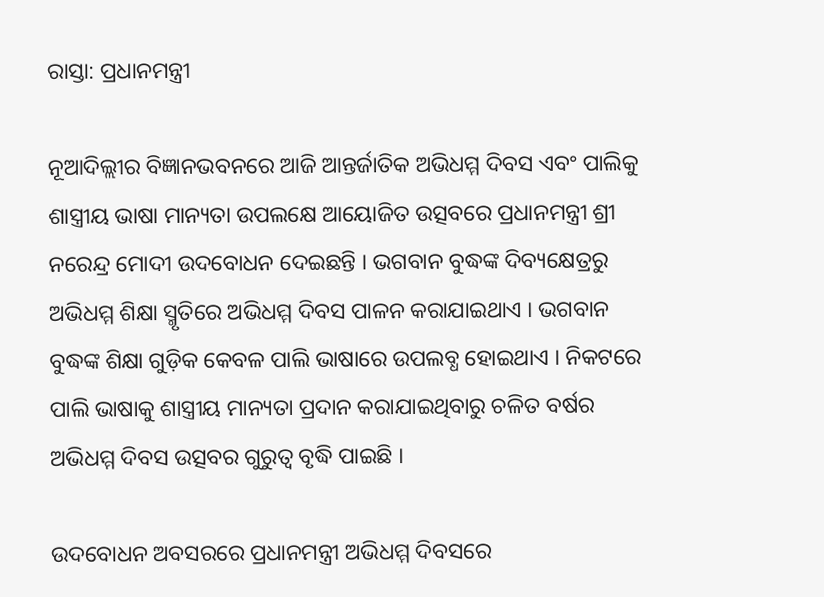ରାସ୍ତା: ପ୍ରଧାନମନ୍ତ୍ରୀ

ନୂଆଦିଲ୍ଲୀର ବିଜ୍ଞାନଭବନରେ ଆଜି ଆନ୍ତର୍ଜାତିକ ଅଭିଧମ୍ମ ଦିବସ ଏବଂ ପାଲିକୁ ଶାସ୍ତ୍ରୀୟ ଭାଷା ମାନ୍ୟତା ଉପଲକ୍ଷେ ଆୟୋଜିତ ଉତ୍ସବରେ ପ୍ରଧାନମନ୍ତ୍ରୀ ଶ୍ରୀ ନରେନ୍ଦ୍ର ମୋଦୀ ଉଦବୋଧନ ଦେଇଛନ୍ତି । ଭଗବାନ ବୁଦ୍ଧଙ୍କ ଦିବ୍ୟକ୍ଷେତ୍ରରୁ ଅଭିଧମ୍ମ ଶିକ୍ଷା ସ୍ମୃତିରେ ଅଭିଧମ୍ମ ଦିବସ ପାଳନ କରାଯାଇଥାଏ । ଭଗବାନ ବୁଦ୍ଧଙ୍କ ଶିକ୍ଷା ଗୁଡ଼ିକ କେବଳ ପାଲି ଭାଷାରେ ଉପଲବ୍ଧ ହୋଇଥାଏ । ନିକଟରେ ପାଲି ଭାଷାକୁ ଶାସ୍ତ୍ରୀୟ ମାନ୍ୟତା ପ୍ରଦାନ କରାଯାଇଥିବାରୁ ଚଳିତ ବର୍ଷର ଅଭିଧମ୍ମ ଦିବସ ଉତ୍ସବର ଗୁରୁତ୍ୱ ବୃଦ୍ଧି ପାଇଛି ।

ଉଦବୋଧନ ଅବସରରେ ପ୍ରଧାନମନ୍ତ୍ରୀ ଅଭିଧମ୍ମ ଦିବସରେ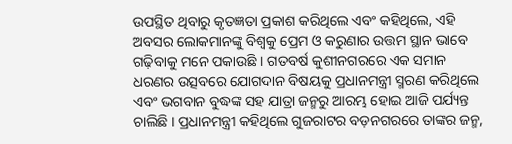ଉପସ୍ଥିତ ଥିବାରୁ କୃତଜ୍ଞତା ପ୍ରକାଶ କରିଥିଲେ ଏବଂ କହିଥିଲେ, ଏହି ଅବସର ଲୋକମାନଙ୍କୁ ବିଶ୍ୱକୁ ପ୍ରେମ ଓ କରୁଣାର ଉତ୍ତମ ସ୍ଥାନ ଭାବେ ଗଢ଼ିବାକୁ ମନେ ପକାଉଛି । ଗତବର୍ଷ କୁଶୀନଗରରେ ଏକ ସମାନ ଧରଣର ଉତ୍ସବରେ ଯୋଗଦାନ ବିଷୟକୁ ପ୍ରଧାନମନ୍ତ୍ରୀ ସ୍ମରଣ କରିଥିଲେ ଏବଂ ଭଗବାନ ବୁଦ୍ଧଙ୍କ ସହ ଯାତ୍ରା ଜନ୍ମରୁ ଆରମ୍ଭ ହୋଇ ଆଜି ପର୍ଯ୍ୟନ୍ତ ଚାଲିଛି । ପ୍ରଧାନମନ୍ତ୍ରୀ କହିଥିଲେ ଗୁଜରାଟର ବଡ଼ନଗରରେ ତାଙ୍କର ଜନ୍ମ,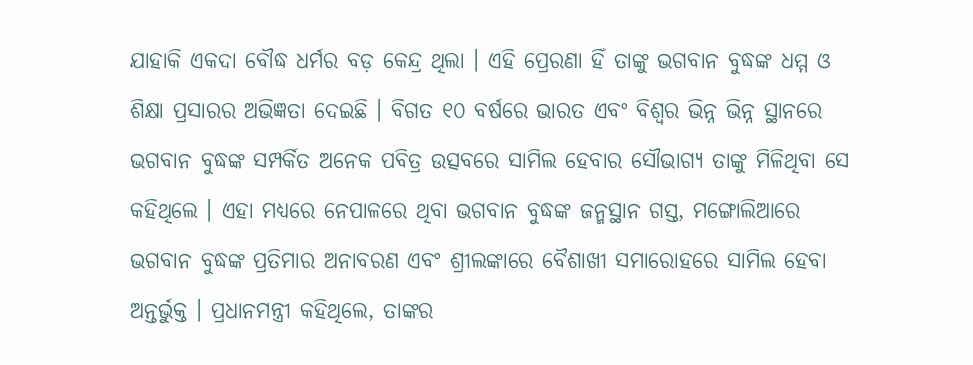ଯାହାକି ଏକଦା ବୌଦ୍ଧ ଧର୍ମର ବଡ଼ କେନ୍ଦ୍ର ଥିଲା । ଏହି ପ୍ରେରଣା ହିଁ ତାଙ୍କୁ ଭଗବାନ ବୁଦ୍ଧଙ୍କ ଧମ୍ମ ଓ ଶିକ୍ଷା ପ୍ରସାରର ଅଭିଜ୍ଞତା ଦେଇଛି । ବିଗତ ୧୦ ବର୍ଷରେ ଭାରତ ଏବଂ ବିଶ୍ୱର ଭିନ୍ନ ଭିନ୍ନ ସ୍ଥାନରେ ଭଗବାନ ବୁଦ୍ଧଙ୍କ ସମ୍ପର୍କିତ ଅନେକ ପବିତ୍ର ଉତ୍ସବରେ ସାମିଲ ହେବାର ସୌଭାଗ୍ୟ ତାଙ୍କୁ ମିଳିଥିବା ସେ କହିଥିଲେ । ଏହା ମଧ୍ୟରେ ନେପାଳରେ ଥିବା ଭଗବାନ ବୁଦ୍ଧଙ୍କ ଜନ୍ମସ୍ଥାନ ଗସ୍ତ, ମଙ୍ଗୋଲିଆରେ ଭଗବାନ ବୁଦ୍ଧଙ୍କ ପ୍ରତିମାର ଅନାବରଣ ଏବଂ ଶ୍ରୀଲଙ୍କାରେ ବୈଶାଖୀ ସମାରୋହରେ ସାମିଲ ହେବା ଅନ୍ତର୍ଭୁକ୍ତ । ପ୍ରଧାନମନ୍ତ୍ରୀ କହିଥିଲେ, ତାଙ୍କର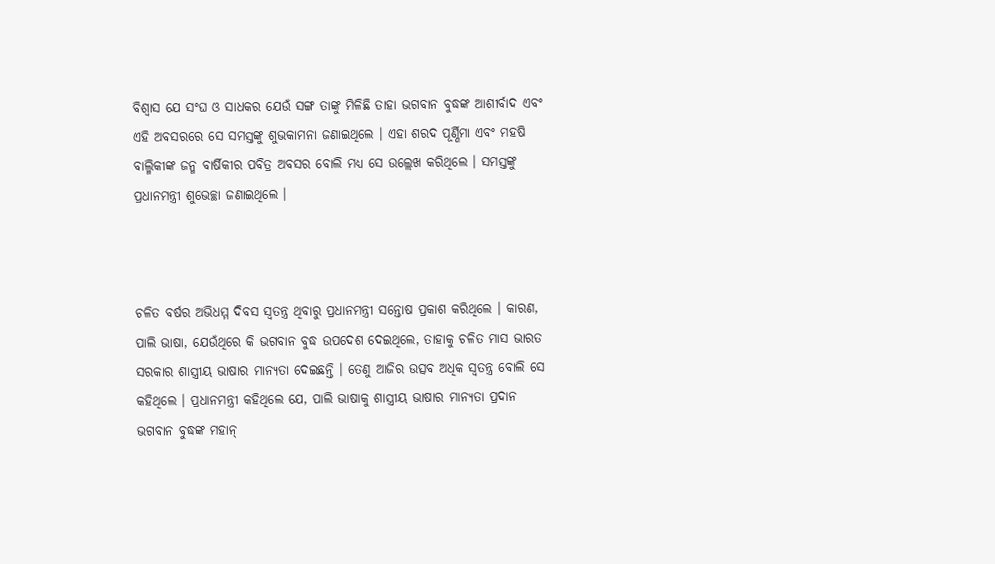ବିଶ୍ୱାସ ଯେ ସଂଘ ଓ ସାଧକର ଯେଉଁ ସଙ୍ଗ ତାଙ୍କୁ ମିଳିଛି ତାହା ଭଗବାନ ବୁଦ୍ଧଙ୍କ ଆଶୀର୍ବାଦ ଏବଂ ଏହି ଅବସରରେ ସେ ସମସ୍ତଙ୍କୁ ଶୁଭକାମନା ଜଣାଇଥିଲେ । ଏହା ଶରଦ ପୂର୍ଣ୍ଣିମା ଏବଂ ମହଷି ବାଲ୍ମିକୀଙ୍କ ଜନ୍ମ ବାର୍ଷିକୀର ପବିତ୍ର ଅବସର ବୋଲି ମଧ୍ୟ ସେ ଉଲ୍ଲେଖ କରିଥିଲେ । ସମସ୍ତଙ୍କୁ ପ୍ରଧାନମନ୍ତ୍ରୀ ଶୁଭେଚ୍ଛା ଜଣାଇଥିଲେ ।



ଚଳିତ ବର୍ଷର ଅଭିଧମ୍ମ ଦିବସ ସ୍ୱତନ୍ତ୍ର ଥିବାରୁ ପ୍ରଧାନମନ୍ତ୍ରୀ ସନ୍ତୋଷ ପ୍ରକାଶ କରିଥିଲେ । କାରଣ, ପାଲି ଭାଷା, ଯେଉଁଥିରେ କି ଭଗବାନ ବୁଦ୍ଧ ଉପଦେଶ ଦେଇଥିଲେ, ତାହାକୁ ଚଳିତ ମାସ ଭାରତ ସରକାର ଶାସ୍ତ୍ରୀୟ ଭାଷାର ମାନ୍ୟତା ଦେଇଛନ୍ତି । ତେଣୁ ଆଜିର ଉତ୍ସବ ଅଧିକ ସ୍ୱତନ୍ତ୍ର ବୋଲି ସେ କହିଥିଲେ । ପ୍ରଧାନମନ୍ତ୍ରୀ କହିଥିଲେ ଯେ, ପାଲି ଭାଷାକୁ ଶାସ୍ତ୍ରୀୟ ଭାଷାର ମାନ୍ୟତା ପ୍ରଦାନ ଭଗବାନ ବୁଦ୍ଧଙ୍କ ମହାନ୍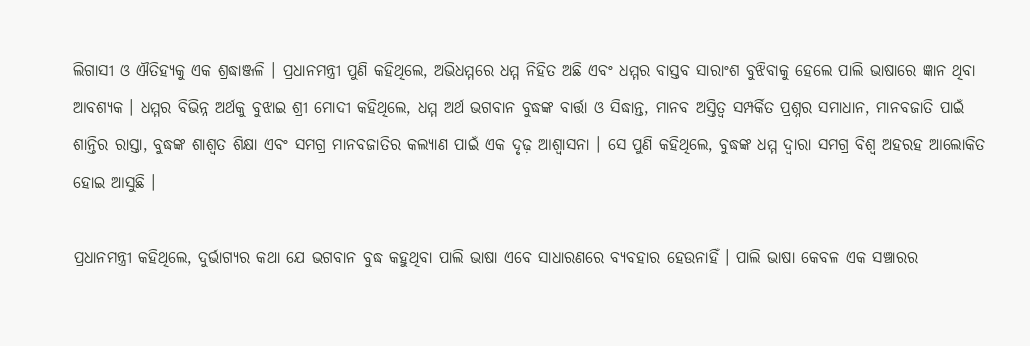ଲିଗାସୀ ଓ ଐତିହ୍ୟକୁ ଏକ ଶ୍ରଦ୍ଧାଞ୍ଜଳି । ପ୍ରଧାନମନ୍ତ୍ରୀ ପୁଣି କହିଥିଲେ, ଅଭିଧମ୍ମରେ ଧମ୍ମ ନିହିତ ଅଛି ଏବଂ ଧମ୍ମର ବାସ୍ତବ ସାରାଂଶ ବୁଝିବାକୁ ହେଲେ ପାଲି ଭାଷାରେ ଜ୍ଞାନ ଥିବା ଆବଶ୍ୟକ । ଧମ୍ମର ବିଭିନ୍ନ ଅର୍ଥକୁ ବୁଝାଇ ଶ୍ରୀ ମୋଦୀ କହିଥିଲେ, ଧମ୍ମ ଅର୍ଥ ଭଗବାନ ବୁଦ୍ଧଙ୍କ ବାର୍ତ୍ତା ଓ ସିଦ୍ଧାନ୍ତ, ମାନବ ଅସ୍ତିତ୍ୱ ସମ୍ପର୍କିତ ପ୍ରଶ୍ନର ସମାଧାନ, ମାନବଜାତି ପାଇଁ ଶାନ୍ତିର ରାସ୍ତା, ବୁଦ୍ଧଙ୍କ ଶାଶ୍ୱତ ଶିକ୍ଷା ଏବଂ ସମଗ୍ର ମାନବଜାତିର କଲ୍ୟାଣ ପାଇଁ ଏକ ଦୃଢ଼ ଆଶ୍ୱାସନା । ସେ ପୁଣି କହିଥିଲେ, ବୁଦ୍ଧଙ୍କ ଧମ୍ମ ଦ୍ୱାରା ସମଗ୍ର ବିଶ୍ୱ ଅହରହ ଆଲୋକିତ ହୋଇ ଆସୁଛି ।

ପ୍ରଧାନମନ୍ତ୍ରୀ କହିଥିଲେ, ଦୁର୍ଭାଗ୍ୟର କଥା ଯେ ଭଗବାନ ବୁଦ୍ଧ କହୁଥିବା ପାଲି ଭାଷା ଏବେ ସାଧାରଣରେ ବ୍ୟବହାର ହେଉନାହିଁ । ପାଲି ଭାଷା କେବଳ ଏକ ସଞ୍ଚାରର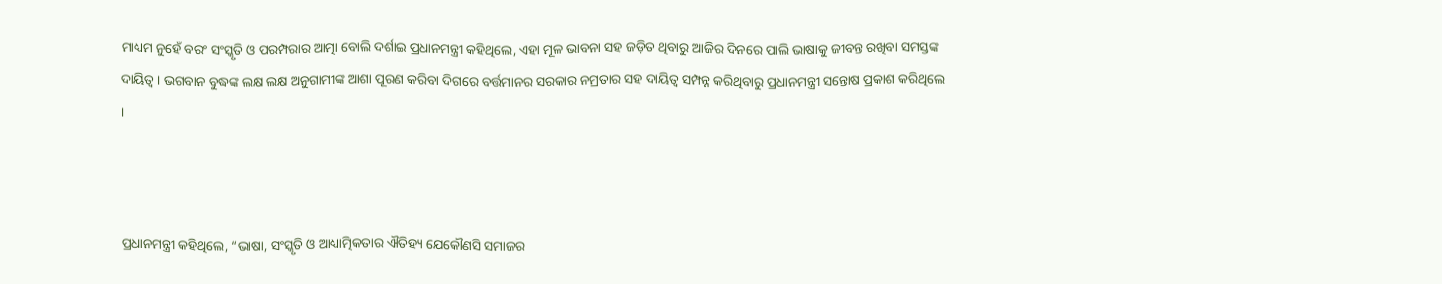ମାଧ୍ୟମ ନୁହେଁ ବରଂ ସଂସ୍କୃତି ଓ ପରମ୍ପରାର ଆତ୍ମା ବୋଲି ଦର୍ଶାଇ ପ୍ରଧାନମନ୍ତ୍ରୀ କହିଥିଲେ, ଏହା ମୂଳ ଭାବନା ସହ ଜଡ଼ିତ ଥିବାରୁ ଆଜିର ଦିନରେ ପାଲି ଭାଷାକୁ ଜୀବନ୍ତ ରଖିବା ସମସ୍ତଙ୍କ ଦାୟିତ୍ୱ । ଭଗବାନ ବୁଦ୍ଧଙ୍କ ଲକ୍ଷ ଲକ୍ଷ ଅନୁଗାମୀଙ୍କ ଆଶା ପୂରଣ କରିବା ଦିଗରେ ବର୍ତ୍ତମାନର ସରକାର ନମ୍ରତାର ସହ ଦାୟିତ୍ୱ ସମ୍ପନ୍ନ କରିଥିବାରୁ ପ୍ରଧାନମନ୍ତ୍ରୀ ସନ୍ତୋଷ ପ୍ରକାଶ କରିଥିଲେ ।



ପ୍ରଧାନମନ୍ତ୍ରୀ କହିଥିଲେ, “ଭାଷା, ସଂସ୍କୃତି ଓ ଆଧ୍ୟାତ୍ମିକତାର ଐତିହ୍ୟ ଯେକୌଣସି ସମାଜର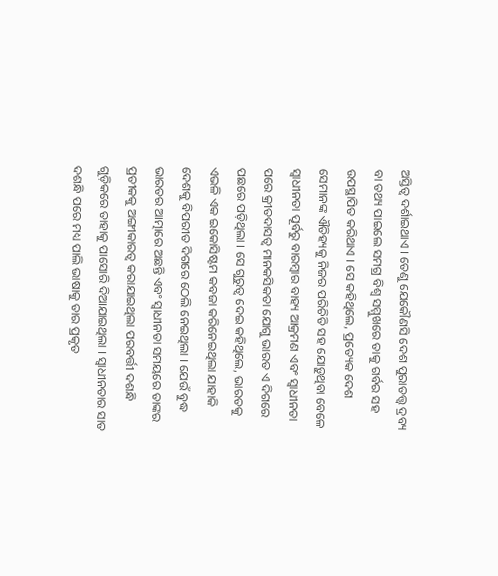ଅସ୍ତିତ୍ୱ ଦର୍ଶାଇଥାଏ । ତେଣୁ ଯେକୌଣସି ଦେଶ ପୁରାତତ୍ତ୍ୱ ଦ୍ରବ୍ୟ ବା ତଥ୍ୟ ପାଇଲେ ସମଗ୍ର ବିଶ୍ୱ ସମ୍ମୁଖରେ ତାକୁ ଗର୍ବର ସହ ଉପସ୍ଥାପିତ କରିଥାଏ । ସେ କହିଥିଲେ, ପ୍ରତ୍ୟେକ ଦେଶ ସେମାନଙ୍କ ଐତିହ୍ୟକୁ ନିଜର ପରିଚିତି ସହ ଯୋଡ଼ୁଥିବା ବେଳେ ସ୍ୱାଧୀନତା ପୂର୍ବରୁ ବାରମ୍ବାର ବାହ୍ୟ ଆକ୍ରମଣ ଏବଂ ସ୍ୱାଧୀନତା ପରେ କ୍ରୀତଦାସତ୍ୱ ମାନକସିକତା ଯୋଗୁ ଭାରତ ଏ ଦିଗରେ ପଛରେ ପଡ଼ିଥିଲା । ସେ ଗୁରୁତ୍ୱ ଦେଇ କହିଥିଲେ, ଭାରତକୁ ଏଭଳି ଏକ ଇକୋସିଷ୍ଟମ କବଜା କରିନେଇଥିଲା ଯାହାକି ଦେଶକୁ ବିପରୀତ ଦିଗରେ ଠେଲି ନେଇଥିଲା । ଯେଉଁ ବୁଦ୍ଧ ଭାରତର ଆତ୍ମାରେ ଅଛନ୍ତି ଏବଂ ସ୍ୱାଧୀନତା ସମୟରେ ତାଙ୍କର ପ୍ରତୀକକୁ ଅଙ୍ଗୀକାରତ୍ୱ କରାଯାଇଥିଲା ପରବର୍ତ୍ତୀ ଦଶନ୍ଧି ଗୁଡ଼ିକରେ ତାହାକୁ ପାସୋରି ଦିଆଯାଇଥିଲା । ସ୍ୱାଧୀନତାର ସାତ ଦଶନ୍ଧି ପରେ ମଧ୍ୟ ପାଲି ଭାଷାକୁ ତାର ପ୍ରକୃତ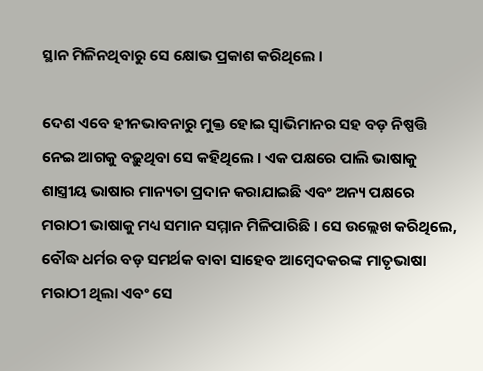ସ୍ଥାନ ମିଳିନଥିବାରୁ ସେ କ୍ଷୋଭ ପ୍ରକାଶ କରିଥିଲେ ।

ଦେଶ ଏବେ ହୀନଭାବନାରୁ ମୁକ୍ତ ହୋଇ ସ୍ୱାଭିମାନର ସହ ବଡ଼ ନିଷ୍ପତ୍ତି ନେଇ ଆଗକୁ ବଢ଼ୁଥିବା ସେ କହିଥିଲେ । ଏକ ପକ୍ଷରେ ପାଲି ଭାଷାକୁ ଶାସ୍ତ୍ରୀୟ ଭାଷାର ମାନ୍ୟତା ପ୍ରଦାନ କରାଯାଇଛି ଏବଂ ଅନ୍ୟ ପକ୍ଷରେ ମରାଠୀ ଭାଷାକୁ ମଧ୍ୟ ସମାନ ସମ୍ମାନ ମିଳିପାରିଛି । ସେ ଉଲ୍ଲେଖ କରିଥିଲେ, ବୌଦ୍ଧ ଧର୍ମର ବଡ଼ ସମର୍ଥକ ବାବା ସାହେବ ଆମ୍ବେଦକରଙ୍କ ମାତୃଭାଷା ମରାଠୀ ଥିଲା ଏବଂ ସେ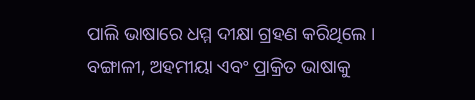ପାଲି ଭାଷାରେ ଧମ୍ମ ଦୀକ୍ଷା ଗ୍ରହଣ କରିଥିଲେ । ବଙ୍ଗାଳୀ, ଅହମୀୟା ଏବଂ ପ୍ରାକ୍ରିତ ଭାଷାକୁ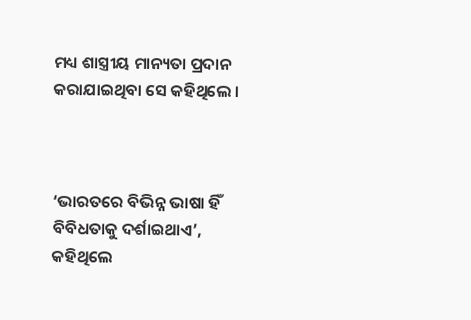ମଧ୍ୟ ଶାସ୍ତ୍ରୀୟ ମାନ୍ୟତା ପ୍ରଦାନ କରାଯାଇଥିବା ସେ କହିଥିଲେ ।



‘ଭାରତରେ ବିଭିନ୍ନ ଭାଷା ହିଁ ବିବିଧତାକୁ ଦର୍ଶାଇଥାଏ’, କହିଥିଲେ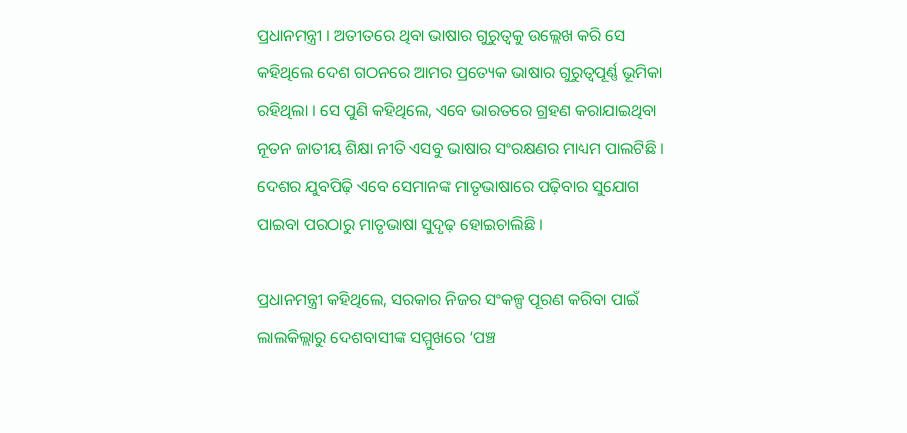ପ୍ରଧାନମନ୍ତ୍ରୀ । ଅତୀତରେ ଥିବା ଭାଷାର ଗୁରୁତ୍ୱକୁ ଉଲ୍ଲେଖ କରି ସେ କହିଥିଲେ ଦେଶ ଗଠନରେ ଆମର ପ୍ରତ୍ୟେକ ଭାଷାର ଗୁରୁତ୍ୱପୂର୍ଣ୍ଣ ଭୂମିକା ରହିଥିଲା । ସେ ପୁଣି କହିଥିଲେ, ଏବେ ଭାରତରେ ଗ୍ରହଣ କରାଯାଇଥିବା ନୂତନ ଜାତୀୟ ଶିକ୍ଷା ନୀତି ଏସବୁ ଭାଷାର ସଂରକ୍ଷଣର ମାଧ୍ୟମ ପାଲଟିଛି । ଦେଶର ଯୁବପିଢ଼ି ଏବେ ସେମାନଙ୍କ ମାତୃଭାଷାରେ ପଢ଼ିବାର ସୁଯୋଗ ପାଇବା ପରଠାରୁ ମାତୃଭାଷା ସୁଦୃଢ଼ ହୋଇଚାଲିଛି ।

ପ୍ରଧାନମନ୍ତ୍ରୀ କହିଥିଲେ, ସରକାର ନିଜର ସଂକଳ୍ପ ପୂରଣ କରିବା ପାଇଁ ଲାଲକିଲ୍ଲାରୁ ଦେଶବାସୀଙ୍କ ସମ୍ମୁଖରେ ‘ପଞ୍ଚ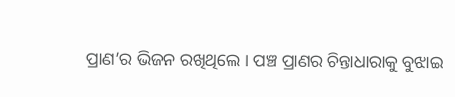ପ୍ରାଣ’ର ଭିଜନ ରଖିଥିଲେ । ପଞ୍ଚ ପ୍ରାଣର ଚିନ୍ତାଧାରାକୁ ବୁଝାଇ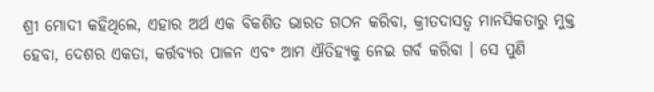ଶ୍ରୀ ମୋଦୀ କହିଥିଲେ, ଏହାର ଅର୍ଥ ଏକ ବିକଶିତ ଭାରତ ଗଠନ କରିବା, କ୍ରୀତଦାସତ୍ୱ ମାନସିକତାରୁ ମୁକ୍ତ ହେବା, ଦେଶର ଏକତା, କର୍ତ୍ତବ୍ୟର ପାଳନ ଏବଂ ଆମ ଐତିହ୍ୟକୁ ନେଇ ଗର୍ବ କରିବା । ସେ ପୁଣି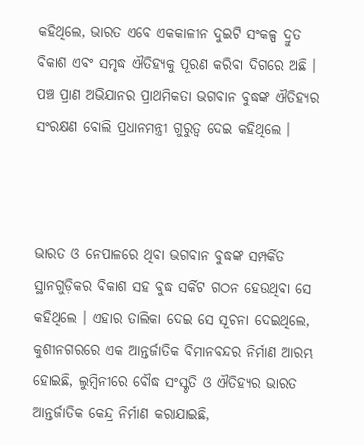କହିଥିଲେ, ଭାରତ ଏବେ ଏକକାଳୀନ ଦୁଇଟି ସଂକଳ୍ପ ଦ୍ରୁତ ବିକାଶ ଏବଂ ସମୃଦ୍ଧ ଐତିହ୍ୟକୁ ପୂରଣ କରିବା ଦିଗରେ ଅଛି । ପଞ୍ଚ ପ୍ରାଣ ଅଭିଯାନର ପ୍ରାଥମିକତା ଭଗବାନ ବୁଦ୍ଧଙ୍କ ଐତିହ୍ୟର ସଂରକ୍ଷଣ ବୋଲି ପ୍ରଧାନମନ୍ତ୍ରୀ ଗୁରୁତ୍ୱ ଦେଇ କହିଥିଲେ ।



ଭାରତ ଓ ନେପାଳରେ ଥିବା ଭଗବାନ ବୁଦ୍ଧଙ୍କ ସମ୍ପର୍କିତ ସ୍ଥାନଗୁଡ଼ିକର ବିକାଶ ସହ ବୁଦ୍ଧ ସର୍କିଟ ଗଠନ ହେଉଥିବା ସେ କହିଥିଲେ । ଏହାର ତାଲିକା ଦେଇ ସେ ସୂଚନା ଦେଇଥିଲେ, କୁଶୀନଗରରେ ଏକ ଆନ୍ତର୍ଜାତିକ ବିମାନବନ୍ଦର ନିର୍ମାଣ ଆରମ୍ଭ ହୋଇଛି, ଲୁମ୍ବିନୀରେ ବୌଦ୍ଧ ସଂସ୍କୃତି ଓ ଐତିହ୍ୟର ଭାରତ ଆନ୍ତର୍ଜାତିକ କେନ୍ଦ୍ର ନିର୍ମାଣ କରାଯାଇଛି,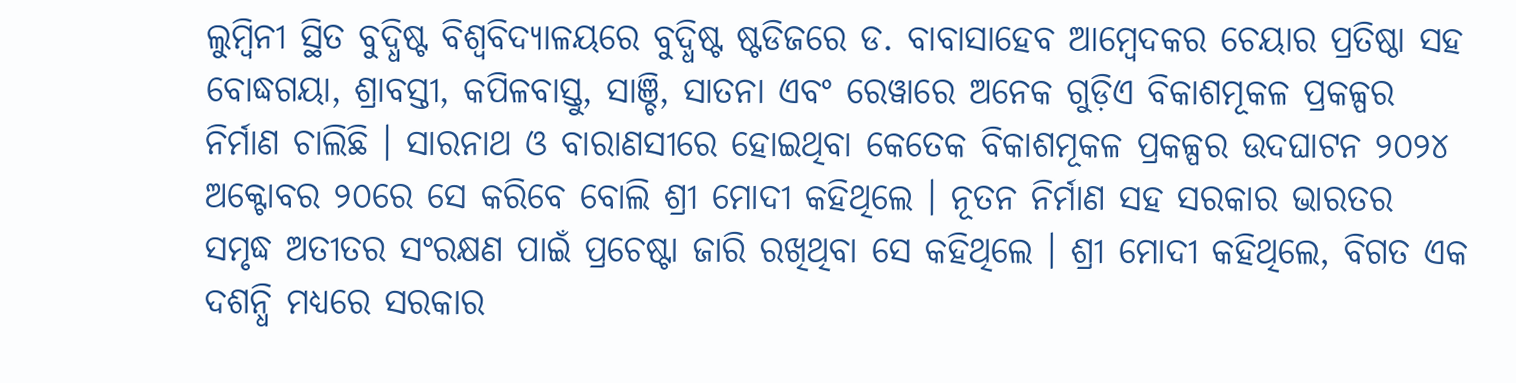ଲୁମ୍ବିନୀ ସ୍ଥିତ ବୁଦ୍ଧିଷ୍ଟ ବିଶ୍ୱବିଦ୍ୟାଳୟରେ ବୁଦ୍ଧିଷ୍ଟ ଷ୍ଟଡିଜରେ ଡ. ବାବାସାହେବ ଆମ୍ବେଦକର ଚେୟାର ପ୍ରତିଷ୍ଠା ସହ ବୋଦ୍ଧଗୟା, ଶ୍ରାବସ୍ତୀ, କପିଳବାସ୍ତୁ, ସାଞ୍ଚି, ସାତନା ଏବଂ ରେୱାରେ ଅନେକ ଗୁଡ଼ିଏ ବିକାଶମୂକଳ ପ୍ରକଳ୍ପର ନିର୍ମାଣ ଚାଲିଛି । ସାରନାଥ ଓ ବାରାଣସୀରେ ହୋଇଥିବା କେତେକ ବିକାଶମୂକଳ ପ୍ରକଳ୍ପର ଉଦଘାଟନ ୨୦୨୪ ଅକ୍ଟୋବର ୨୦ରେ ସେ କରିବେ ବୋଲି ଶ୍ରୀ ମୋଦୀ କହିଥିଲେ । ନୂତନ ନିର୍ମାଣ ସହ ସରକାର ଭାରତର ସମୃଦ୍ଧ ଅତୀତର ସଂରକ୍ଷଣ ପାଇଁ ପ୍ରଚେଷ୍ଟା ଜାରି ରଖିଥିବା ସେ କହିଥିଲେ । ଶ୍ରୀ ମୋଦୀ କହିଥିଲେ, ବିଗତ ଏକ ଦଶନ୍ଧି ମଧ୍ୟରେ ସରକାର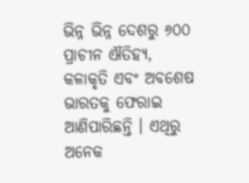ଭିନ୍ନ ଭିନ୍ନ ଦେଶରୁ ୬୦୦ ପ୍ରାଚୀନ ଐତିହ୍ୟ, କଳାକୃତି ଏବଂ ଅବଶେଷ ଭାରତକୁ ଫେରାଇ ଆଣିପାରିଛନ୍ତି । ଏଥିରୁ ଅନେକ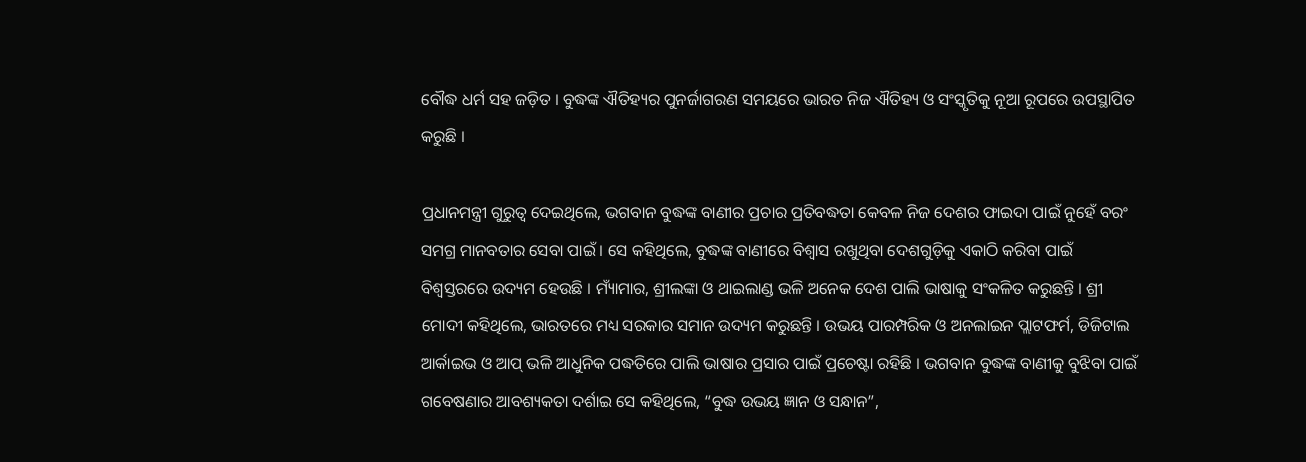ବୌଦ୍ଧ ଧର୍ମ ସହ ଜଡ଼ିତ । ବୁଦ୍ଧଙ୍କ ଐତିହ୍ୟର ପୁନର୍ଜାଗରଣ ସମୟରେ ଭାରତ ନିଜ ଐତିହ୍ୟ ଓ ସଂସ୍କୃତିକୁ ନୂଆ ରୂପରେ ଉପସ୍ଥାପିତ କରୁଛି ।

ପ୍ରଧାନମନ୍ତ୍ରୀ ଗୁରୁତ୍ୱ ଦେଇଥିଲେ, ଭଗବାନ ବୁଦ୍ଧଙ୍କ ବାଣୀର ପ୍ରଚାର ପ୍ରତିବଦ୍ଧତା କେବଳ ନିଜ ଦେଶର ଫାଇଦା ପାଇଁ ନୁହେଁ ବରଂ ସମଗ୍ର ମାନବତାର ସେବା ପାଇଁ । ସେ କହିଥିଲେ, ବୁଦ୍ଧଙ୍କ ବାଣୀରେ ବିଶ୍ୱାସ ରଖୁଥିବା ଦେଶଗୁଡ଼ିକୁ ଏକାଠି କରିବା ପାଇଁ ବିଶ୍ୱସ୍ତରରେ ଉଦ୍ୟମ ହେଉଛି । ମ୍ୟାଁମାର, ଶ୍ରୀଲଙ୍କା ଓ ଥାଇଲାଣ୍ଡ ଭଳି ଅନେକ ଦେଶ ପାଲି ଭାଷାକୁ ସଂକଳିତ କରୁଛନ୍ତି । ଶ୍ରୀ ମୋଦୀ କହିଥିଲେ, ଭାରତରେ ମଧ୍ୟ ସରକାର ସମାନ ଉଦ୍ୟମ କରୁଛନ୍ତି । ଉଭୟ ପାରମ୍ପରିକ ଓ ଅନଲାଇନ ପ୍ଲାଟଫର୍ମ, ଡିଜିଟାଲ ଆର୍କାଇଭ ଓ ଆପ୍ ଭଳି ଆଧୁନିକ ପଦ୍ଧତିରେ ପାଲି ଭାଷାର ପ୍ରସାର ପାଇଁ ପ୍ରଚେଷ୍ଟା ରହିଛି । ଭଗବାନ ବୁଦ୍ଧଙ୍କ ବାଣୀକୁ ବୁଝିବା ପାଇଁ ଗବେଷଣାର ଆବଶ୍ୟକତା ଦର୍ଶାଇ ସେ କହିଥିଲେ, “ବୁଦ୍ଧ ଉଭୟ ଜ୍ଞାନ ଓ ସନ୍ଧାନ”,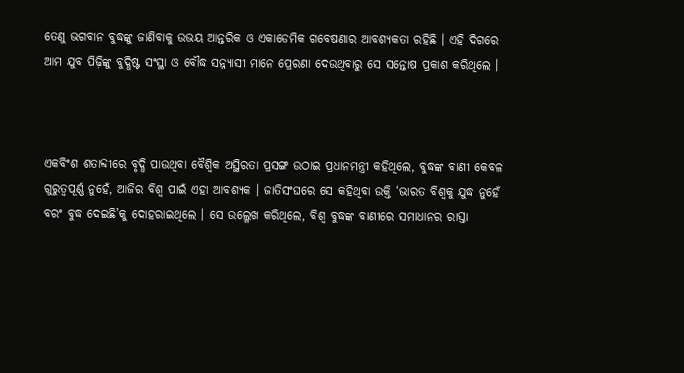ତେଣୁ ଭଗବାନ ବୁଦ୍ଧଙ୍କୁ ଜାଣିବାକୁ ଉଭୟ ଆନ୍ତରିକ ଓ ଏକାଡେମିକ ଗବେଷଣାର ଆବଶ୍ୟକତା ରହିଛି । ଏହି ଦିଗରେ ଆମ ଯୁବ ପିଢ଼ିଙ୍କୁ ବୁଦ୍ଧିଷ୍ଟ ସଂସ୍ଥା ଓ ବୌଦ୍ଧ ସନ୍ନ୍ୟାସୀ ମାନେ ପ୍ରେରଣା ଦେଉଥିବାରୁ ସେ ସନ୍ତୋଷ ପ୍ରକାଶ କରିଥିଲେ ।



ଏକବିଂଶ ଶତାବ୍ଦୀରେ ବୃଦ୍ଧି ପାଉଥିବା ବୈଶ୍ୱିକ ଅସ୍ଥିରତା ପ୍ରସଙ୍ଗ ଉଠାଇ ପ୍ରଧାନମନ୍ତ୍ରୀ କହିଥିଲେ, ବୁଦ୍ଧଙ୍କ ବାଣୀ କେବଳ ଗୁରୁତ୍ୱପୂର୍ଣ୍ଣ ନୁହେଁ, ଆଜିର ବିଶ୍ୱ ପାଇଁ ଏହା ଆବଶ୍ୟକ । ଜାତିସଂଘରେ ସେ କହିଥିବା ଉକ୍ତି ‘ଭାରତ ବିଶ୍ୱକୁ ଯୁଦ୍ଧ ନୁହେଁ ବରଂ ବୁଦ୍ଧ ଦେଇଛି’କୁ ଦୋହରାଇଥିଲେ । ସେ ଉଲ୍ଳେଖ କରିଥିଲେ, ବିଶ୍ୱ ବୁଦ୍ଧଙ୍କ ବାଣୀରେ ସମାଧାନର ରାସ୍ତା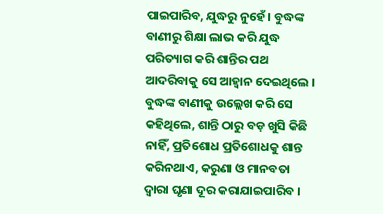ପାଇପାରିବ, ଯୁଦ୍ଧରୁ ନୁହେଁ । ବୁଦ୍ଧଙ୍କ ବାଣୀରୁ ଶିକ୍ଷା ଲାଭ କରି ଯୁଦ୍ଧ ପରିତ୍ୟାଗ କରି ଶାନ୍ତିର ପଥ ଆଦରିବାକୁ ସେ ଆହ୍ୱାନ ଦେଇଥିଲେ । ବୁଦ୍ଧଙ୍କ ବାଣୀକୁ ଉଲ୍ଲେଖ କରି ସେ କହିଥିଲେ, ଶାନ୍ତି ଠାରୁ ବଡ଼ ଖୁସି କିଛି ନାହିଁ, ପ୍ରତିଶୋଧ ପ୍ରତିଶୋଧକୁ ଶାନ୍ତ କରିନଥାଏ, କରୁଣା ଓ ମାନବତା ଦ୍ୱାରା ଘୃଣା ଦୂର କରାଯାଇପାରିବ ।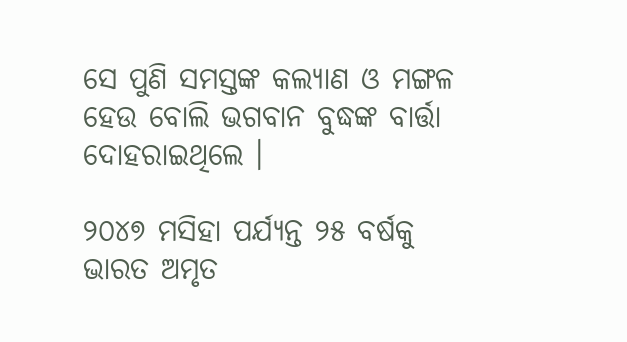ସେ ପୁଣି ସମସ୍ତଙ୍କ କଲ୍ୟାଣ ଓ ମଙ୍ଗଳ ହେଉ ବୋଲି ଭଗବାନ ବୁଦ୍ଧଙ୍କ ବାର୍ତ୍ତା ଦୋହରାଇଥିଲେ ।

୨୦୪୭ ମସିହା ପର୍ଯ୍ୟନ୍ତ ୨୫ ବର୍ଷକୁ ଭାରତ ଅମୃତ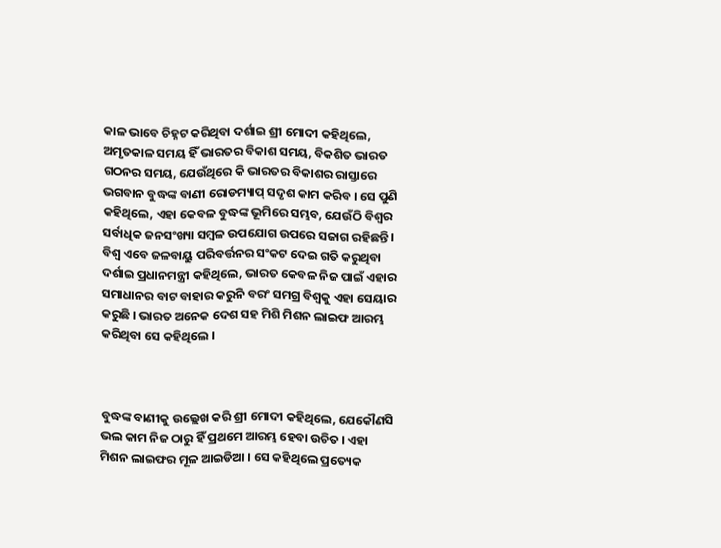କାଳ ଭାବେ ଚିହ୍ନଟ କରିଥିବା ଦର୍ଶାଇ ଶ୍ରୀ ମୋଦୀ କହିଥିଲେ, ଅମୃତକାଳ ସମୟ ହିଁ ଭାରତର ବିକାଶ ସମୟ, ବିକଶିତ ଭାରତ ଗଠନର ସମୟ, ଯେଉଁଥିରେ କି ଭାରତର ବିକାଶର ରାସ୍ତାରେ ଭଗବାନ ବୁଦ୍ଧଙ୍କ ବାଣୀ ରୋଡମ୍ୟାପ୍ ସଦୃଶ କାମ କରିବ । ସେ ପୁଣି କହିଥିଲେ, ଏହା କେବଳ ବୁଦ୍ଧଙ୍କ ଭୂମିରେ ସମ୍ଭବ, ଯେଉଁଠି ବିଶ୍ୱର ସର୍ବାଧିକ ଜନସଂଖ୍ୟା ସମ୍ବଳ ଉପଯୋଗ ଉପରେ ସଜାଗ ରହିଛନ୍ତି । ବିଶ୍ୱ ଏବେ ଜଳବାୟୁ ପରିବର୍ତ୍ତନର ସଂକଟ ଦେଇ ଗତି କରୁଥିବା ଦର୍ଶାଇ ପ୍ରଧାନମନ୍ତ୍ରୀ କହିଥିଲେ, ଭାରତ କେବଳ ନିଜ ପାଇଁ ଏହାର ସମାଧାନର ବାଟ ବାହାର କରୁନି ବରଂ ସମଗ୍ର ବିଶ୍ୱକୁ ଏହା ସେୟାର କରୁଛି । ଭାରତ ଅନେକ ଦେଶ ସହ ମିଶି ମିଶନ ଲାଇଫ ଆରମ୍ଭ କରିଥିବା ସେ କହିଥିଲେ ।



ବୁଦ୍ଧଙ୍କ ବାଣୀକୁ ଉଲ୍ଲେଖ କରି ଶ୍ରୀ ମୋଦୀ କହିଥିଲେ, ଯେକୌଣସି ଭଲ କାମ ନିଜ ଠାରୁ ହିଁ ପ୍ରଥମେ ଆରମ୍ଭ ହେବା ଉଚିତ । ଏହା ମିଶନ ଲାଇଫର ମୂଳ ଆଇଡିଆ । ସେ କହିଥିଲେ ପ୍ରତ୍ୟେକ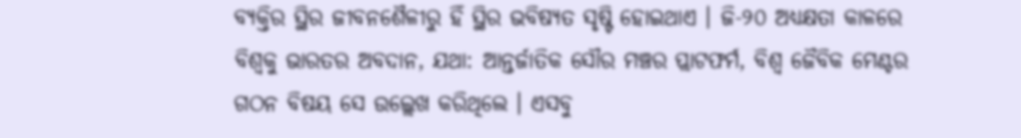ବ୍ୟକ୍ତିର ସ୍ଥିର ଜୀବନଶୈଳୀରୁ ହିଁ ସ୍ଥିର ଭବିଷ୍ୟତ ସୃଷ୍ଟି ହୋଇଥାଏ । ଜି-୨୦ ଅଧ୍ୟକ୍ଷତା କାଳରେ ବିଶ୍ୱକୁ ଭାରତର ଅବଦାନ, ଯଥା: ଆନ୍ତର୍ଜାତିକ ସୌର ମଞ୍ଚର ପ୍ଲାଟଫର୍ମ, ବିଶ୍ୱ ଜୈବିକ ମେଣ୍ଟର ଗଠନ ବିଷୟ ସେ ଉଲ୍ଲେଖ କରିଥିଲେ । ଏସବୁ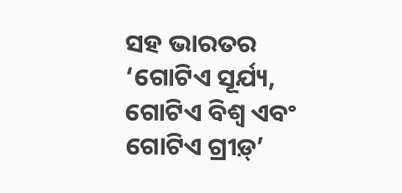ସହ ଭାରତର ‘ଗୋଟିଏ ସୂର୍ଯ୍ୟ, ଗୋଟିଏ ବିଶ୍ୱ ଏବଂ ଗୋଟିଏ ଗ୍ରୀଡ଼୍‌’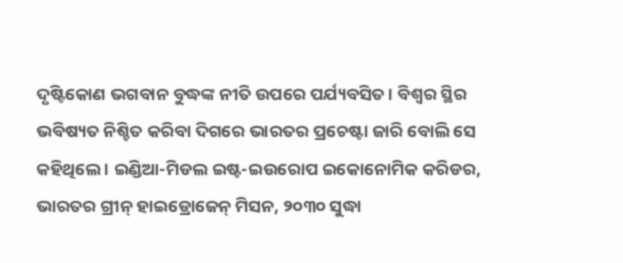ଦୃଷ୍ଟିକୋଣ ଭଗବାନ ବୁଦ୍ଧଙ୍କ ନୀତି ଉପରେ ପର୍ଯ୍ୟବସିତ । ବିଶ୍ୱର ସ୍ଥିର ଭବିଷ୍ୟତ ନିଶ୍ଚିତ କରିବା ଦିଗରେ ଭାରତର ପ୍ରଚେଷ୍ଟା ଜାରି ବୋଲି ସେ କହିଥିଲେ । ଇଣ୍ଡିଆ-ମିଡଲ ଇଷ୍ଟ-ଇଉରୋପ ଇକୋନୋମିକ କରିଡର, ଭାରତର ଗ୍ରୀନ୍ ହାଇଡ୍ରୋଜେନ୍ ମିସନ, ୨୦୩୦ ସୁଦ୍ଧା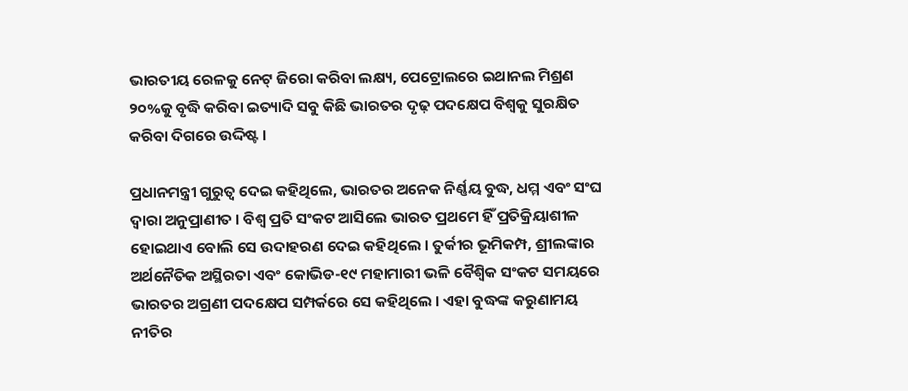ଭାରତୀୟ ରେଳକୁ ନେଟ୍ ଜିରୋ କରିବା ଲକ୍ଷ୍ୟ, ପେଟ୍ରୋଲରେ ଇଥାନଲ ମିଶ୍ରଣ ୨୦%କୁ ବୃଦ୍ଧି କରିବା ଇତ୍ୟାଦି ସବୁ କିଛି ଭାରତର ଦୃଢ଼ ପଦକ୍ଷେପ ବିଶ୍ୱକୁ ସୁରକ୍ଷିତ କରିବା ଦିଗରେ ଉଦ୍ଦିଷ୍ଟ ।

ପ୍ରଧାନମନ୍ତ୍ରୀ ଗୁରୁତ୍ୱ ଦେଇ କହିଥିଲେ, ଭାରତର ଅନେକ ନିର୍ଣ୍ଣୟ ବୁଦ୍ଧ, ଧମ୍ମ ଏବଂ ସଂଘ ଦ୍ୱାରା ଅନୁପ୍ରାଣୀତ । ବିଶ୍ୱ ପ୍ରତି ସଂକଟ ଆସିଲେ ଭାରତ ପ୍ରଥମେ ହିଁ ପ୍ରତିକ୍ରିୟାଶୀଳ ହୋଇଥାଏ ବୋଲି ସେ ଉଦାହରଣ ଦେଇ କହିଥିଲେ । ତୁର୍କୀର ଭୂମିକମ୍ପ, ଶ୍ରୀଲଙ୍କାର ଅର୍ଥନୈତିକ ଅସ୍ଥିରତା ଏବଂ କୋଭିଡ-୧୯ ମହାମାରୀ ଭଳି ବୈଶ୍ୱିକ ସଂକଟ ସମୟରେ ଭାରତର ଅଗ୍ରଣୀ ପଦକ୍ଷେପ ସମ୍ପର୍କରେ ସେ କହିଥିଲେ । ଏହା ବୁଦ୍ଧଙ୍କ କରୁଣାମୟ ନୀତିର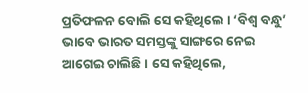ପ୍ରତିଫଳନ ବୋଲି ସେ କହିଥିଲେ । ‘ବିଶ୍ୱ ବନ୍ଧୁ’ ଭାବେ ଭାରତ ସମସ୍ତଙ୍କୁ ସାଙ୍ଗରେ ନେଇ ଆଗେଇ ଚାଲିଛି । ସେ କହିଥିଲେ,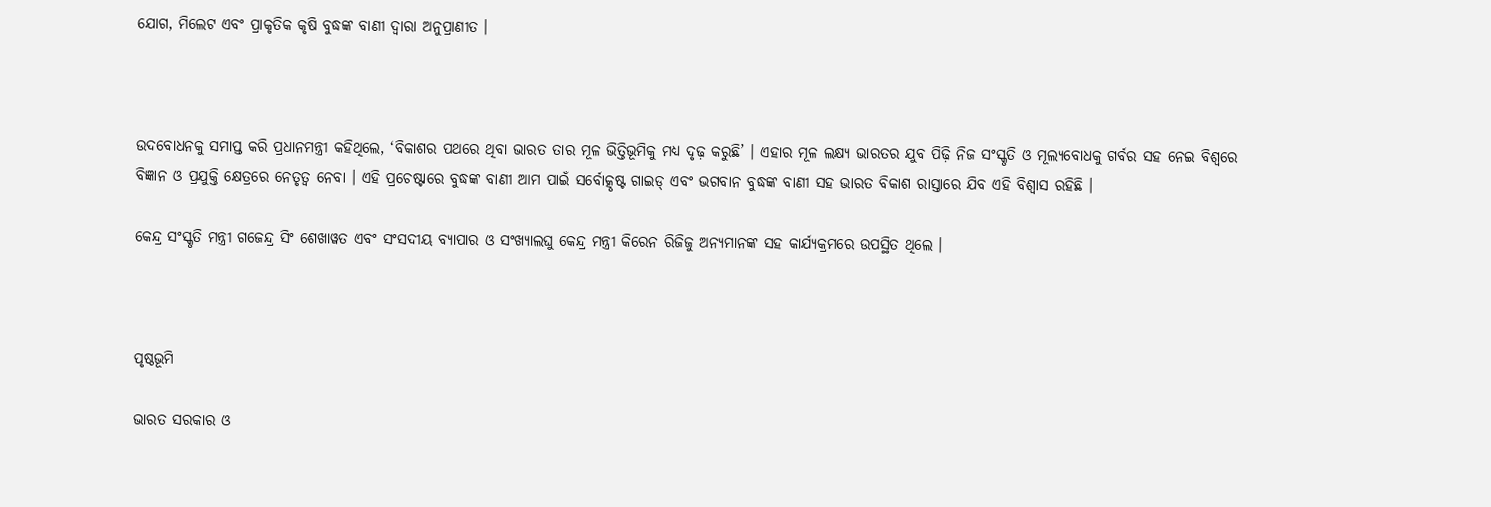ଯୋଗ, ମିଲେଟ ଏବଂ ପ୍ରାକୃତିକ କୃଷି ବୁଦ୍ଧଙ୍କ ବାଣୀ ଦ୍ୱାରା ଅନୁପ୍ରାଣୀତ ।



ଉଦବୋଧନକୁ ସମାପ୍ତ କରି ପ୍ରଧାନମନ୍ତ୍ରୀ କହିଥିଲେ, ‘ବିକାଶର ପଥରେ ଥିବା ଭାରତ ତାର ମୂଳ ଭିତ୍ତିଭୂମିକୁ ମଧ୍ୟ ଦୃଢ଼ କରୁଛି’ । ଏହାର ମୂଳ ଲକ୍ଷ୍ୟ ଭାରତର ଯୁବ ପିଢ଼ି ନିଜ ସଂସ୍କୃତି ଓ ମୂଲ୍ୟବୋଧକୁ ଗର୍ବର ସହ ନେଇ ବିଶ୍ୱରେ ବିଜ୍ଞାନ ଓ ପ୍ରଯୁକ୍ତି କ୍ଷେତ୍ରରେ ନେତୃତ୍ୱ ନେବା । ଏହି ପ୍ରଚେଷ୍ଟାରେ ବୁଦ୍ଧଙ୍କ ବାଣୀ ଆମ ପାଇଁ ସର୍ବୋତ୍କୃଷ୍ଟ ଗାଇଡ୍ ଏବଂ ଭଗବାନ ବୁଦ୍ଧଙ୍କ ବାଣୀ ସହ ଭାରତ ବିକାଶ ରାସ୍ତାରେ ଯିବ ଏହି ବିଶ୍ୱାସ ରହିଛି ।

କେନ୍ଦ୍ର ସଂସ୍କୃତି ମନ୍ତ୍ରୀ ଗଜେନ୍ଦ୍ର ସିଂ ଶେଖାୱତ ଏବଂ ସଂସଦୀୟ ବ୍ୟାପାର ଓ ସଂଖ୍ୟାଲଘୁ କେନ୍ଦ୍ର ମନ୍ତ୍ରୀ କିରେନ ରିଜିଜୁ ଅନ୍ୟମାନଙ୍କ ସହ କାର୍ଯ୍ୟକ୍ରମରେ ଉପସ୍ଥିତ ଥିଲେ ।



ପୃଷ୍ଠଭୂମି

ଭାରତ ସରକାର ଓ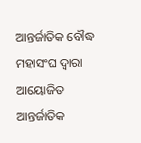ଆନ୍ତର୍ଜାତିକ ବୌଦ୍ଧ ମହାସଂଘ ଦ୍ୱାରା ଆୟୋଜିତ ଆନ୍ତର୍ଜାତିକ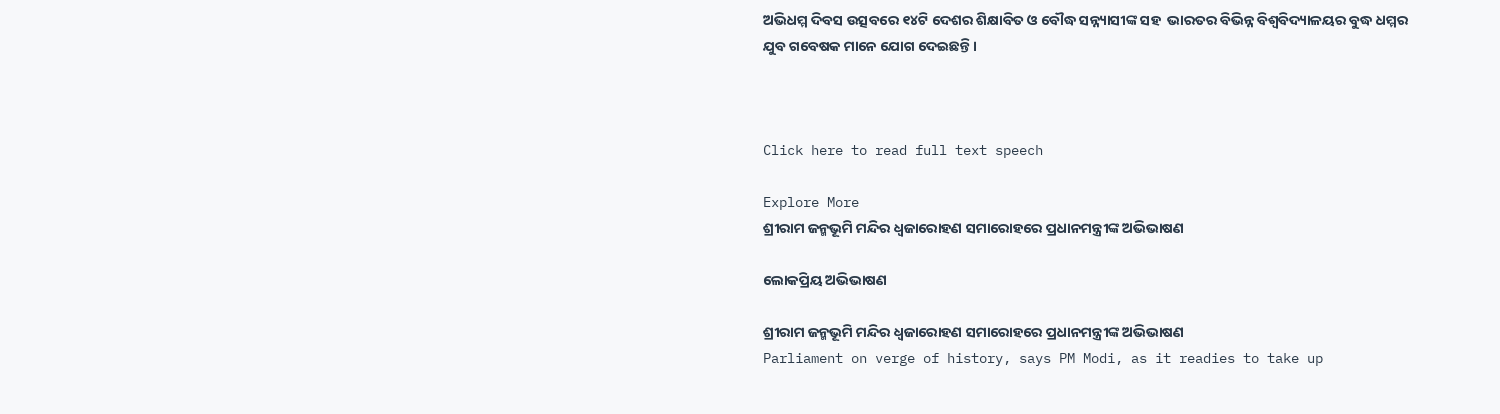ଅଭିଧମ୍ମ ଦିବସ ଉତ୍ସବରେ ୧୪ଟି ଦେଶର ଶିକ୍ଷାବିତ ଓ ବୌଦ୍ଧ ସନ୍ନ୍ୟାସୀଙ୍କ ସହ  ଭାରତର ବିଭିନ୍ନ ବିଶ୍ୱବିଦ୍ୟାଳୟର ବୁଦ୍ଧ ଧମ୍ମର ଯୁବ ଗବେଷକ ମାନେ ଯୋଗ ଦେଇଛନ୍ତି ।



Click here to read full text speech

Explore More
ଶ୍ରୀରାମ ଜନ୍ମଭୂମି ମନ୍ଦିର ଧ୍ଵଜାରୋହଣ ସମାରୋହରେ ପ୍ରଧାନମନ୍ତ୍ରୀଙ୍କ ଅଭିଭାଷଣ

ଲୋକପ୍ରିୟ ଅଭିଭାଷଣ

ଶ୍ରୀରାମ ଜନ୍ମଭୂମି ମନ୍ଦିର ଧ୍ଵଜାରୋହଣ ସମାରୋହରେ ପ୍ରଧାନମନ୍ତ୍ରୀଙ୍କ ଅଭିଭାଷଣ
Parliament on verge of history, says PM Modi, as it readies to take up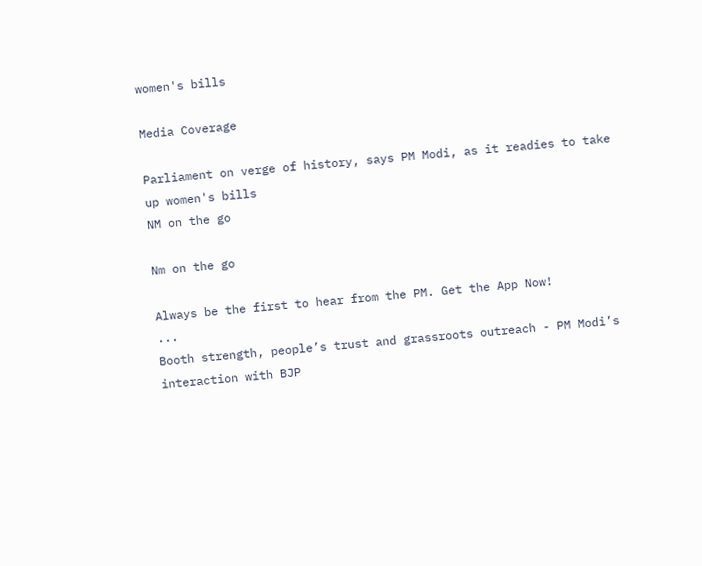women's bills

Media Coverage

Parliament on verge of history, says PM Modi, as it readies to take up women's bills
NM on the go

Nm on the go

Always be the first to hear from the PM. Get the App Now!
...
Booth strength, people’s trust and grassroots outreach - PM Modi’s interaction with BJP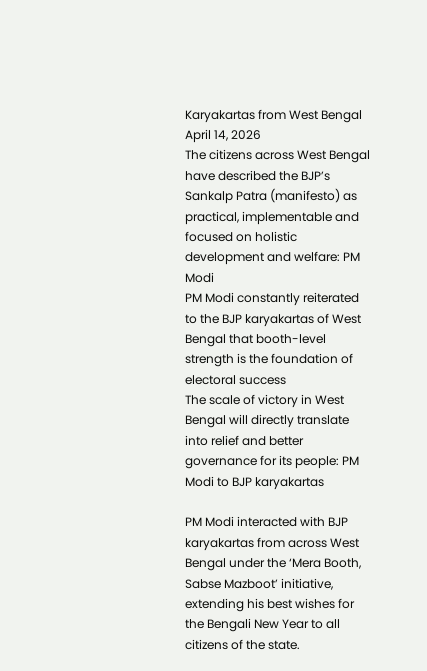Karyakartas from West Bengal
April 14, 2026
The citizens across West Bengal have described the BJP’s Sankalp Patra (manifesto) as practical, implementable and focused on holistic development and welfare: PM Modi
PM Modi constantly reiterated to the BJP karyakartas of West Bengal that booth-level strength is the foundation of electoral success
The scale of victory in West Bengal will directly translate into relief and better governance for its people: PM Modi to BJP karyakartas

PM Modi interacted with BJP karyakartas from across West Bengal under the ‘Mera Booth, Sabse Mazboot’ initiative, extending his best wishes for the Bengali New Year to all citizens of the state.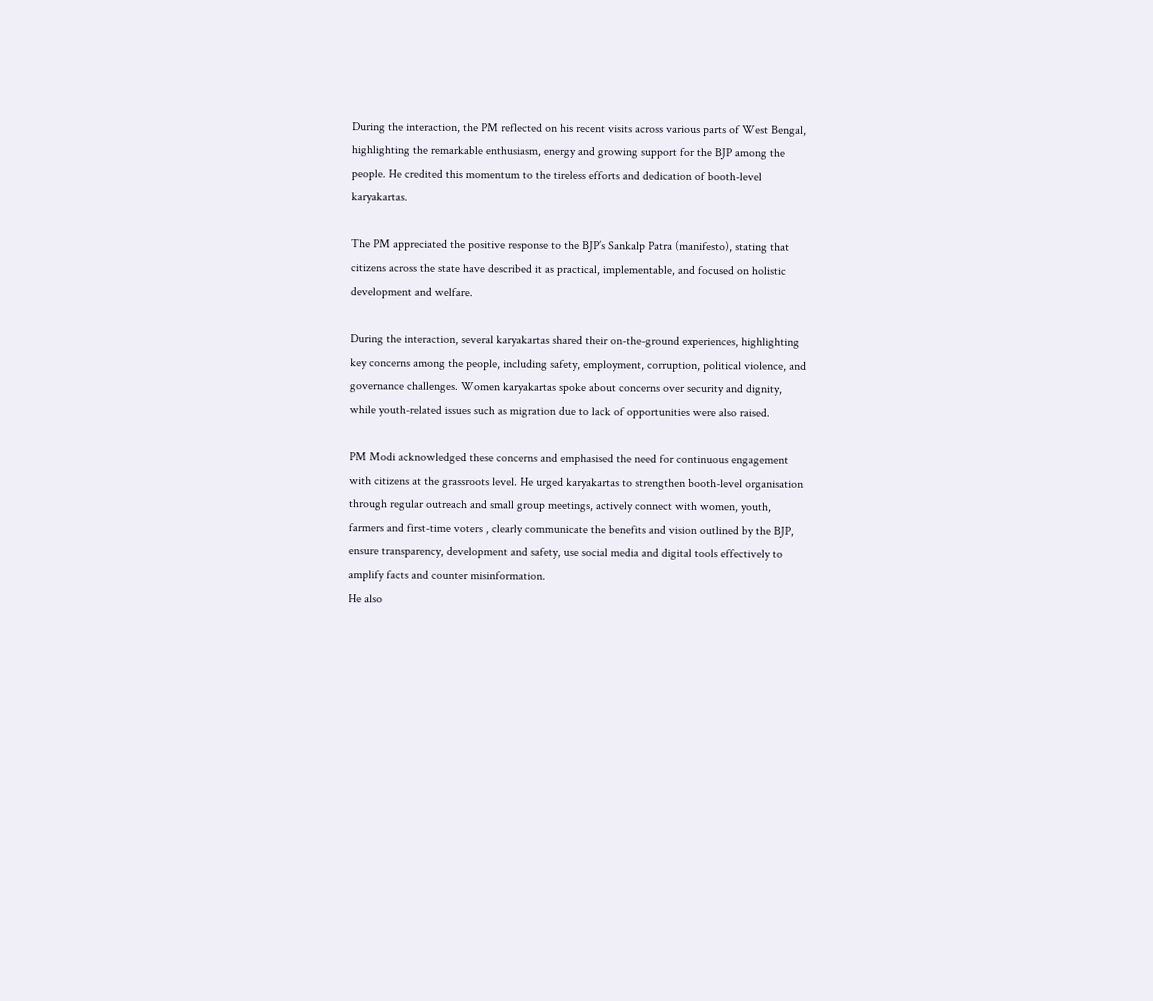During the interaction, the PM reflected on his recent visits across various parts of West Bengal, highlighting the remarkable enthusiasm, energy and growing support for the BJP among the people. He credited this momentum to the tireless efforts and dedication of booth-level karyakartas.

The PM appreciated the positive response to the BJP’s Sankalp Patra (manifesto), stating that citizens across the state have described it as practical, implementable, and focused on holistic development and welfare.

During the interaction, several karyakartas shared their on-the-ground experiences, highlighting key concerns among the people, including safety, employment, corruption, political violence, and governance challenges. Women karyakartas spoke about concerns over security and dignity, while youth-related issues such as migration due to lack of opportunities were also raised.

PM Modi acknowledged these concerns and emphasised the need for continuous engagement with citizens at the grassroots level. He urged karyakartas to strengthen booth-level organisation through regular outreach and small group meetings, actively connect with women, youth, farmers and first-time voters , clearly communicate the benefits and vision outlined by the BJP, ensure transparency, development and safety, use social media and digital tools effectively to amplify facts and counter misinformation.
He also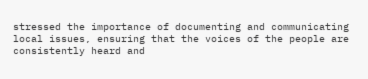stressed the importance of documenting and communicating local issues, ensuring that the voices of the people are consistently heard and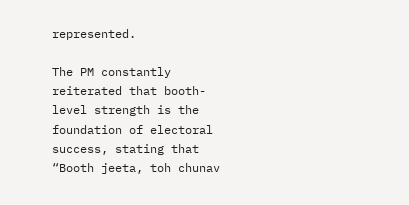represented.

The PM constantly reiterated that booth-level strength is the foundation of electoral success, stating that “Booth jeeta, toh chunav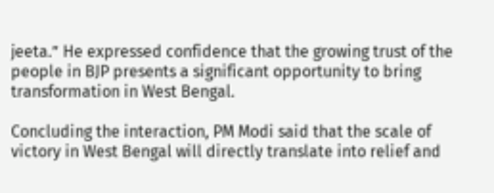jeeta.” He expressed confidence that the growing trust of the people in BJP presents a significant opportunity to bring transformation in West Bengal.

Concluding the interaction, PM Modi said that the scale of victory in West Bengal will directly translate into relief and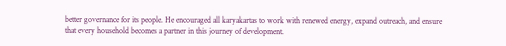better governance for its people. He encouraged all karyakartas to work with renewed energy, expand outreach, and ensure that every household becomes a partner in this journey of development.